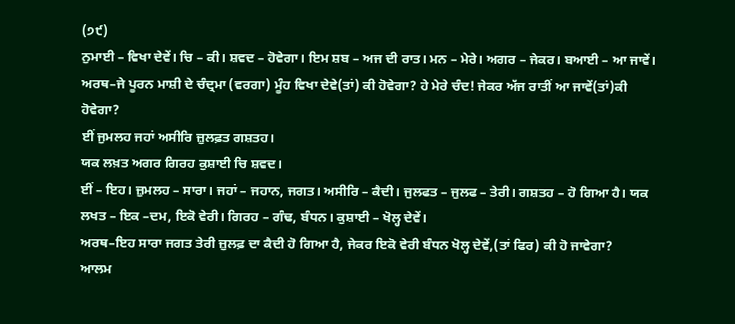(੭੯)
ਨੁਮਾਈ – ਵਿਖਾ ਦੇਵੇਂ। ਚਿ – ਕੀ। ਸ਼ਵਦ – ਹੋਵੇਗਾ। ਇਮ ਸ਼ਬ – ਅਜ ਦੀ ਰਾਤ। ਮਨ – ਮੇਰੇ। ਅਗਰ – ਜੇਕਰ। ਬਆਈ – ਆ ਜਾਵੇਂ।
ਅਰਥ–ਜੇ ਪੂਰਨ ਮਾਸ਼ੀ ਦੇ ਚੰਦ੍ਰਮਾ (ਵਰਗਾ) ਮੂੰਹ ਵਿਖਾ ਦੇਵੇ(ਤਾਂ) ਕੀ ਹੋਵੇਗਾ? ਹੇ ਮੇਰੇ ਚੰਦ! ਜੇਕਰ ਅੱਜ ਰਾਤੀਂ ਆ ਜਾਵੇਂ(ਤਾਂ)ਕੀ ਹੋਵੇਗਾ?
ਈਂ ਜੁਮਲਹ ਜਹਾਂ ਅਸੀਰਿ ਜ਼ੁਲਫ਼ਤ ਗਸ਼ਤਹ।
ਯਕ ਲਖ਼ਤ ਅਗਰ ਗਿਰਹ ਕੁਸ਼ਾਈ ਚਿ ਸ਼ਵਦ।
ਈਂ – ਇਹ। ਜ਼ੁਮਲਹ – ਸਾਰਾ। ਜਹਾਂ – ਜਹਾਨ, ਜਗਤ। ਅਸੀਰਿ – ਕੈਦੀ। ਜੁਲਫਤ – ਜੁਲਫ – ਤੇਰੀ। ਗਸ਼ਤਹ – ਹੋ ਗਿਆ ਹੈ। ਯਕ ਲਖਤ – ਇਕ –ਦਮ, ਇਕੋ ਵੇਰੀ। ਗਿਰਹ – ਗੰਢ, ਬੰਧਨ। ਕੁਸ਼ਾਈ – ਖੋਲ੍ਹ ਦੇਵੇਂ।
ਅਰਥ–ਇਹ ਸਾਰਾ ਜਗਤ ਤੇਰੀ ਜ਼ੁਲਫ਼ ਦਾ ਕੈਦੀ ਹੋ ਗਿਆ ਹੈ, ਜੇਕਰ ਇਕੋ ਵੇਰੀ ਬੰਧਨ ਖੋਲ੍ਹ ਦੇਵੇਂ,(ਤਾਂ ਫਿਰ) ਕੀ ਹੋ ਜਾਵੇਗਾ?
ਆਲਮ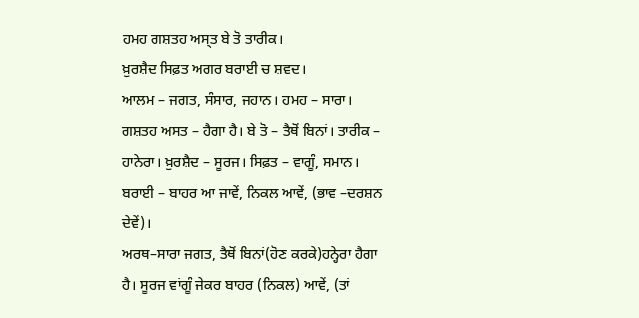ਹਮਹ ਗਸ਼ਤਹ ਅਸ੍ਤ ਬੇ ਤੋ ਤਾਰੀਕ।
ਖ਼ੁਰਸ਼ੈਦ ਸਿਫ਼ਤ ਅਗਰ ਬਰਾਈ ਚ ਸ਼ਵਦ।
ਆਲਮ – ਜਗਤ, ਸੰਸਾਰ, ਜਹਾਨ। ਹਮਹ – ਸਾਰਾ। ਗਸ਼ਤਹ ਅਸਤ – ਹੈਗਾ ਹੈ। ਬੇ ਤੋ – ਤੈਥੋਂ ਬਿਨਾਂ। ਤਾਰੀਕ – ਹਾਨੇਰਾ। ਖ਼ੁਰਸ਼ੈਦ – ਸੂਰਜ। ਸਿਫ਼ਤ – ਵਾਗੂੰ, ਸਮਾਨ। ਬਰਾਈ – ਬਾਹਰ ਆ ਜਾਵੇਂ, ਨਿਕਲ ਆਵੇਂ, (ਭਾਵ –ਦਰਸ਼ਨ ਦੇਵੇਂ)।
ਅਰਥ–ਸਾਰਾ ਜਗਤ, ਤੈਥੋਂ ਬਿਨਾਂ(ਹੋਣ ਕਰਕੇ)ਹਨ੍ਹੇਰਾ ਹੈਗਾ ਹੈ। ਸੂਰਜ ਵਾਂਗੂੰ ਜੇਕਰ ਬਾਹਰ (ਨਿਕਲ) ਆਵੇਂ, (ਤਾਂ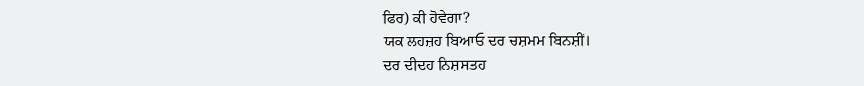ਫਿਰ) ਕੀ ਹੋਵੇਗਾ?
ਯਕ ਲਹਜ਼ਹ ਬਿਆਓ ਦਰ ਚਸ਼ਮਮ ਬਿਨਸ਼ੀਂ।
ਦਰ ਦੀਦਹ ਨਿਸ਼ਸਤਹ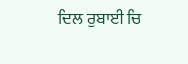ਦਿਲ ਰੁਬਾਈ ਚਿ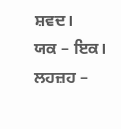ਸ਼ਵਦ।
ਯਕ – ਇਕ। ਲਹਜ਼ਹ –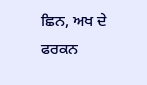ਛਿਨ, ਅਖ ਦੇ ਫਰਕਨ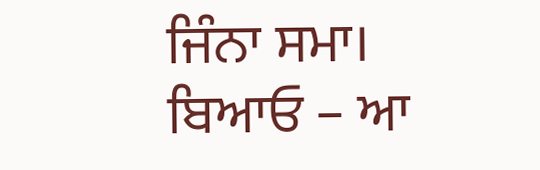ਜਿੰਨਾ ਸਮਾ। ਬਿਆਓ – ਆ